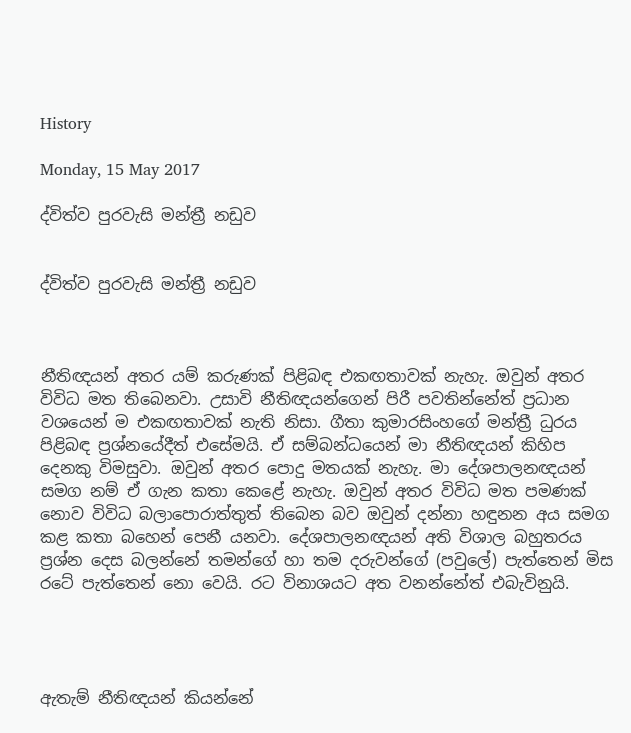History

Monday, 15 May 2017

ද්විත්ව පුරවැසි මන්ත්‍රී නඩුව


ද්විත්ව පුරවැසි මන්ත්‍රී නඩුව



නීතිඥයන් අතර යම් කරුණක් පිළිබඳ එකඟතාවක් නැහැ. ඔවුන් අතර විවිධ මත තිබෙනවා. උසාවි නීතිඥයන්ගෙන් පිරී පවතින්නේත් ප්‍රධාන වශයෙන් ම එකඟතාවක් නැති නිසා. ගීතා කුමාරසිංහගේ මන්ත්‍රී ධුරය පිළිබඳ ප්‍රශ්නයේදීත් එසේමයි. ඒ සම්බන්ධයෙන් මා නීතිඥයන් කිහිප දෙනකු විමසුවා. ඔවුන් අතර පොදු මතයක් නැහැ. මා දේශපාලනඥයන් සමග නම් ඒ ගැන කතා කෙළේ නැහැ. ඔවුන් අතර විවිධ මත පමණක් නොව විවිධ බලාපොරාත්තුත් තිබෙන බව ඔවුන් දන්නා හඳුනන අය සමග කළ කතා බහෙන් පෙනී යනවා. දේශපාලනඥයන් අති විශාල බහුතරය ප්‍රශ්න දෙස බලන්නේ තමන්ගේ හා තම දරුවන්ගේ (පවුලේ) පැත්තෙන් මිස රටේ පැත්තෙන් නො වෙයි. රට විනාශයට අත වනන්නේත් එබැවිනුයි.




ඇතැම් නීතිඥයන් කියන්නේ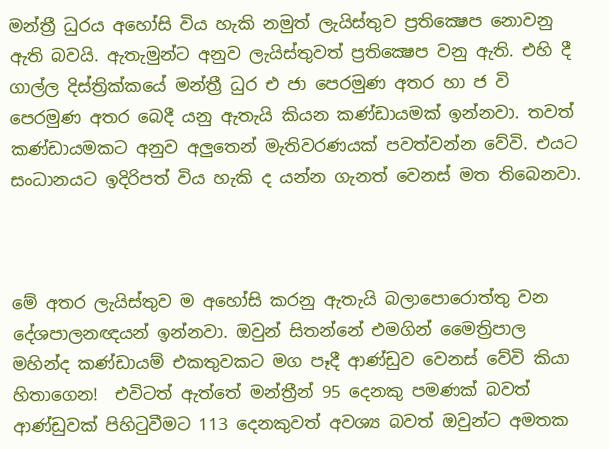මන්ත්‍රී ධුරය අහෝසි විය හැකි නමුත් ලැයිස්තුව ප්‍රතික්‍ෂෙප නොවනු ඇති බවයි. ඇතැමුන්ට අනුව ලැයිස්තුවත් ප්‍රතික්‍ෂෙප වනු ඇති. එහි දී ගාල්ල දිස්ත්‍රික්කයේ මන්ත්‍රී ධුර එ ජා පෙරමුණ අතර හා ජ වි පෙරමුණ අතර බෙදී යනු ඇතැයි කියන කණ්ඩායමක් ඉන්නවා. තවත් කණ්ඩායමකට අනුව අලුතෙන් මැතිවරණයක් පවත්වන්න වේවි. එයට සංධානයට ඉදිරිපත් විය හැකි ද යන්න ගැනත් වෙනස් මත තිබෙනවා.



මේ අතර ලැයිස්තුව ම අහෝසි කරනු ඇතැයි බලාපොරොත්තු වන දේශපාලනඥයන් ඉන්නවා. ඔවුන් සිතන්නේ එමගින් මෛත්‍රිපාල මහින්ද කණ්ඩායම් එකතුවකට මග පෑදී ආණ්ඩුව වෙනස් වේවි කියා හිතාගෙන!  එවිටත් ඇත්තේ මන්ත්‍රීන් 95 දෙනකු පමණක් බවත් ආණ්ඩුවක් පිහිටුවීමට 113 දෙනකුවත් අවශ්‍ය බවත් ඔවුන්ට අමතක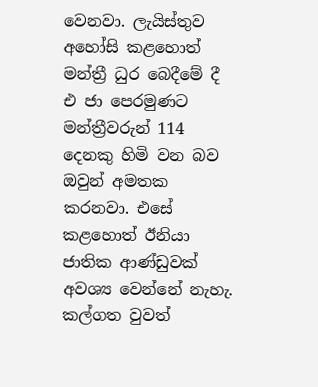වෙනවා. ලැයිස්තුව අහෝසි කළහොත් මන්ත්‍රී ධුර බෙදීමේ දී එ ජා පෙරමුණට මන්ත්‍රීවරුන් 114 දෙනකු හිමි වන බව ඔවුන් අමතක කරනවා. එසේ කළහොත් ඊනියා ජාතික ආණ්ඩුවක් අවශ්‍ය වෙන්නේ නැහැ. කල්ගත වුවත්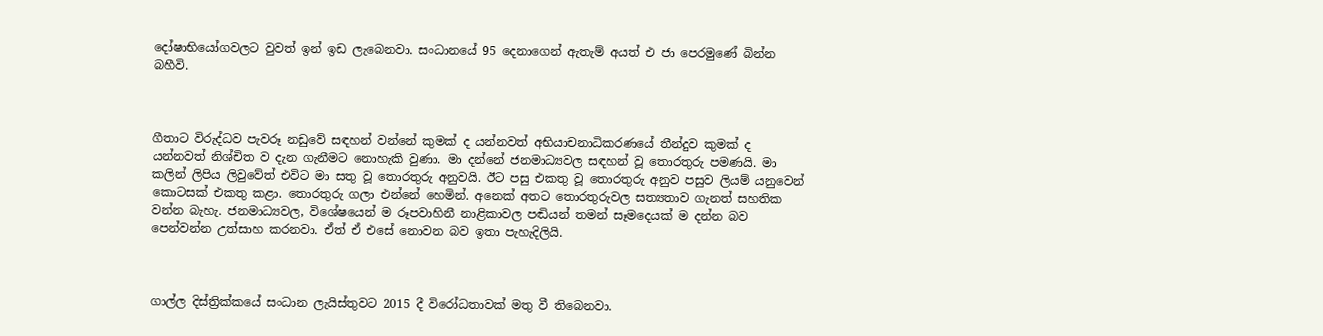දෝෂාභියෝගවලට වුවත් ඉන් ඉඩ ලැබෙනවා. සංධානයේ 95 දෙනාගෙන් ඇතැම් අයත් එ ජා පෙරමුණේ බින්න බහීවි.



ගීතාට විරුද්ධව පැවරූ නඩුවේ සඳහන් වන්නේ කුමක් ද යන්නවත් අභියාචනාධිකරණයේ තීන්දුව කුමක් ද යන්නවත් නිශ්චිත ව දැන ගැනීමට නොහැකි වුණා. මා දන්නේ ජනමාධ්‍යවල සඳහන් වූ තොරතුරු පමණයි. මා කලින් ලිපිය ලිවුවේත් එවිට මා සතු වූ තොරතුරු අනුවයි. ඊට පසු එකතු වූ තොරතුරු අනුව පසුව ලියම් යනුවෙන් කොටසක් එකතු කළා. තොරතුරු ගලා එන්නේ හෙමින්. අනෙක් අතට තොරතුරුවල සත්‍යතාව ගැනත් සහතික වන්න බැහැ. ජනමාධ්‍යවල, විශේෂයෙන් ම රූපවාහිනී නාළිකාවල පඬියන් තමන් සෑමදෙයක් ම දන්න බව පෙන්වන්න උත්සාහ කරනවා. ඒත් ඒ එසේ නොවන බව ඉතා පැහැදිලියි.



ගාල්ල දිස්ත්‍රික්කයේ සංධාන ලැයිස්තුවට 2015 දී විරෝධතාවක් මතු වී තිබෙනවා.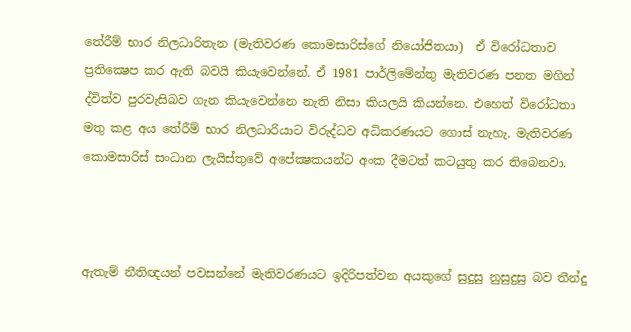තේරීම් භාර නිලධාරිතැන (මැතිවරණ කොමසාරිස්ගේ නියෝජිතයා)  ඒ විරෝධතාව ප්‍රතික්‍ෂෙප කර ඇති බවයි කියැවෙන්නේ. ඒ 1981 පාර්ලිමේන්තු මැතිවරණ පනත මගින් ද්විත්ව පුරවැසිබව ගැන කියැවෙන්නෙ නැති නිසා කියලයි කියන්නෙ. එහෙත් විරෝධතා මතු කළ අය තේරීම් භාර නිලධාරියාට විරුද්ධව අධිකරණයට ගොස් නැහැ. මැතිවරණ කොමසාරිස් සංධාන ලැයිස්තුවේ අපේක්‍ෂකයන්ට අංක දීමටත් කටයුතු කර තිබෙනවා.



ඇතැම් නීතිඥයන් පවසන්නේ මැතිවරණයට ඉදිරිපත්වන අයකුගේ සුදුසු නුසුදුසු බව තීන්දු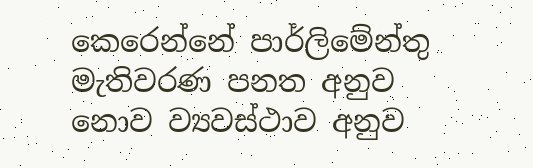කෙරෙන්නේ පාර්ලිමේන්තු මැතිවරණ පනත අනුව නොව ව්‍යවස්ථාව අනුව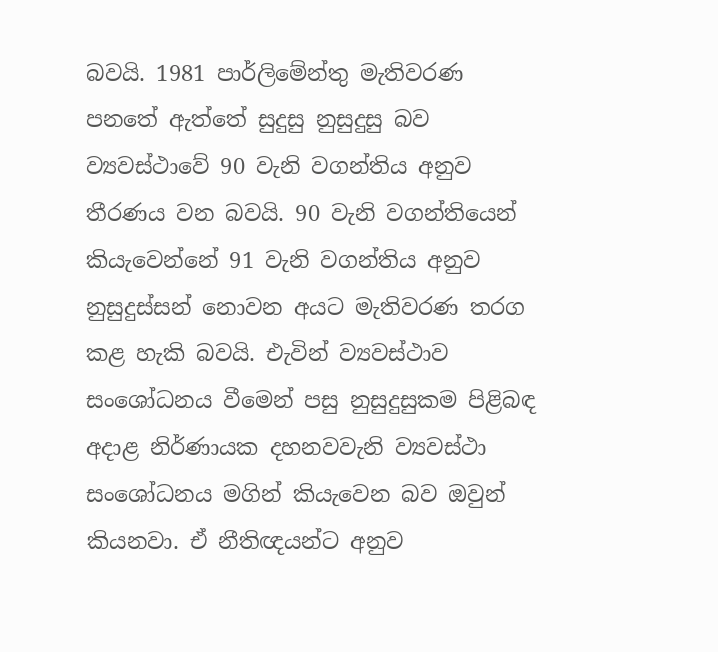බවයි. 1981 පාර්ලිමේන්තු මැතිවරණ පනතේ ඇත්තේ සුදුසු නුසුදුසු බව ව්‍යවස්ථාවේ 90 වැනි වගන්තිය අනුව තීරණය වන බවයි. 90 වැනි වගන්තියෙන් කියැවෙන්නේ 91 වැනි වගන්තිය අනුව නුසුදුස්සන් නොවන අයට මැතිවරණ තරග කළ හැකි බවයි. එැවින් ව්‍යවස්ථාව සංශෝධනය වීමෙන් පසු නුසුදුසුකම පිළිබඳ අදාළ නිර්ණායක දහනවවැනි ව්‍යවස්ථා සංශෝධනය මගින් කියැවෙන බව ඔවුන් කියනවා. ඒ නීතිඥයන්ට අනුව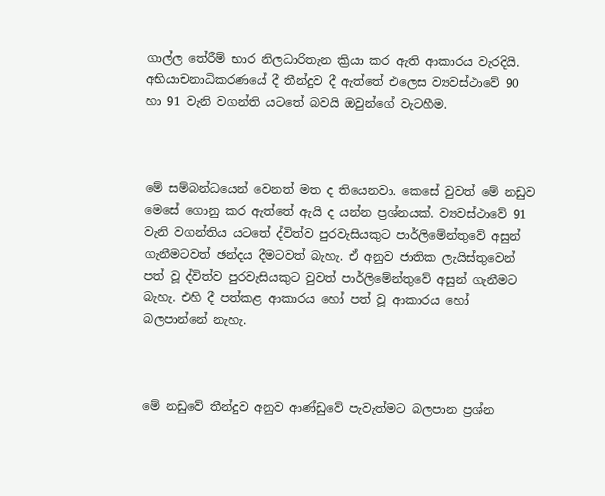ගාල්ල තේරීම් භාර නිලධාරිතැන ක්‍රියා කර ඇති ආකාරය වැරදියි. අභියාචනාධිකරණයේ දී තීන්දුව දී ඇත්තේ එලෙස ව්‍යවස්ථාවේ 90 හා 91 වැනි වගන්ති යටතේ බවයි ඔවුන්ගේ වැටහීම.



මේ සම්බන්ධයෙන් වෙනත් මත ද තියෙනවා. කෙසේ වුවත් මේ නඩුව මෙසේ ගොනු කර ඇත්තේ ඇයි ද යන්න ප්‍රශ්නයක්. ව්‍යවස්ථාවේ 91 වැනි වගන්තිය යටතේ ද්විත්ව පුරවැසියකුට පාර්ලිමේන්තුවේ අසුන් ගැනීමටවත් ඡන්දය දීමටවත් බැහැ. ඒ අනුව ජාතික ලැයිස්තුවෙන් පත් වූ ද්විත්ව පුරවැසියකුට වුවත් පාර්ලිමේන්තුවේ අසුන් ගැනීමට බැහැ. එහි දී පත්කළ ආකාරය හෝ පත් වූ ආකාරය හෝ බලපාන්නේ නැහැ.



මේ නඩුවේ තීන්දුව අනුව ආණ්ඩුවේ පැවැත්මට බලපාන ප්‍රශ්න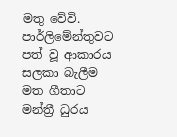මතු වේවි. පාර්ලිමේන්තුවට පත් වූ ආකාරය සලකා බැලීම මත ගීතාට මන්ත්‍රී ධුරය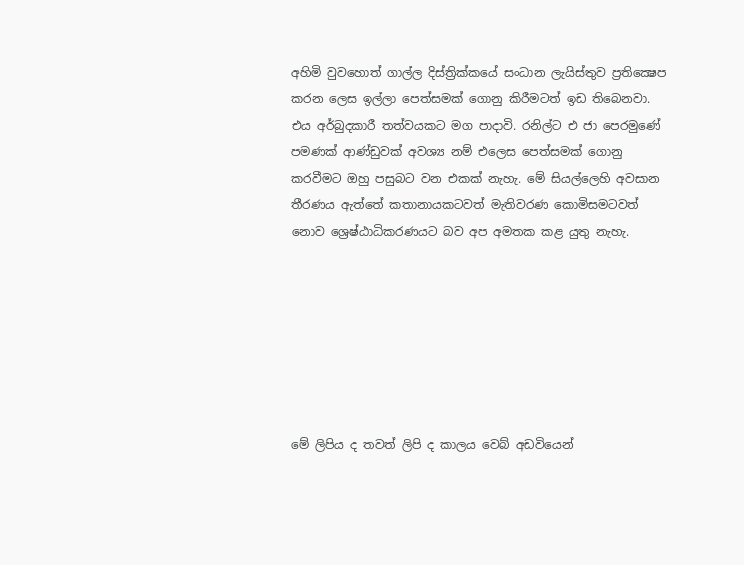අහිමි වුවහොත් ගාල්ල දිස්ත්‍රික්කයේ සංධාන ලැයිස්තුව ප්‍රතික්‍ෂෙප කරන ලෙස ඉල්ලා පෙත්සමක් ගොනු කිරීමටත් ඉඩ තිබෙනවා. එය අර්බුදකාරී තත්වයකට මග පාදාවි. රනිල්ට එ ජා පෙරමුණේ පමණක් ආණ්ඩුවක් අවශ්‍ය නම් එලෙස පෙත්සමක් ගොනු කරවීමට ඔහු පසුබට වන එකක් නැහැ. මේ සියල්ලෙහි අවසාන තීරණය ඇත්තේ කතානායකටවත් මැතිවරණ කොමිසමටවත් නොව ශ්‍රෙෂ්ඨාධිකරණයට බව අප අමතක කළ යුතු නැහැ.







මේ ලිපිය ද තවත් ලිපි ද කාලය වෙබ් අඩවියෙන්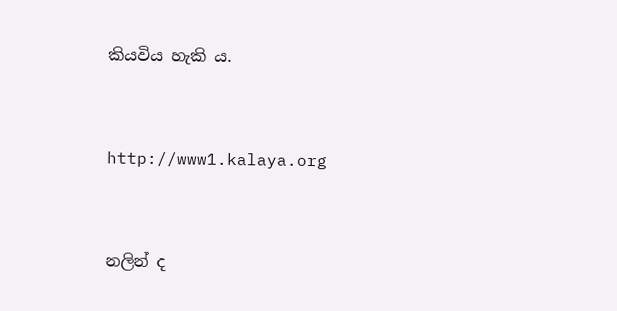කියවිය හැකි ය.



http://www1.kalaya.org



නලින් ද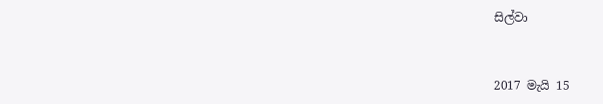සිල්වා



2017 මැයි 15